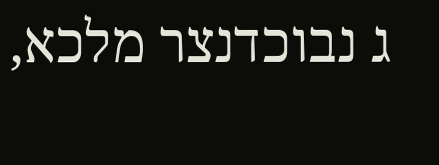ג נבוכדנצר מלכא,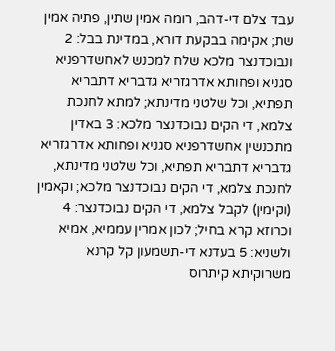עבד צלם די-דהב, רומה אמין שתין, פתיה אמין שת; אקימה בבקעת דורא, במדינת בבל: 2 ונבוכדנצר מלכא שלח למכנש לאחשדרפניא סגניא ופחותא אדרגזריא גדבריא דתבריא תפתיא, וכל שלטני מדינתא; למתא לחנכת צלמא, די הקים נבוכדנצר מלכא: 3 באדין מתכנשין אחשדרפניא סגניא ופחותא אדרגזריא גדבריא דתבריא תפתיא, וכל שלטני מדינתא, לחנכת צלמא, די הקים נבוכדנצר מלכא; וקאמין (וקימין) לקבל צלמא, די הקים נבוכדנצר: 4 וכרוזא קרא בחיל; לכון אמרין עממיא, אמיא ולשניא: 5 בעדנא די-תשמעון קל קרנא משרוקיתא קיתרוס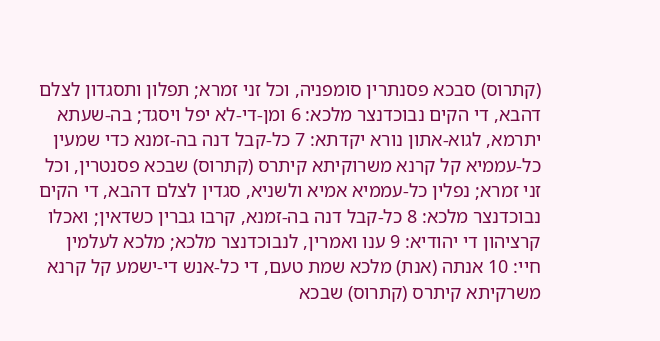(קתרוס) סבכא פסנתרין סומפניה, וכל זני זמרא; תפלון ותסגדון לצלם דהבא, די הקים נבוכדנצר מלכא: 6 ומן-די-לא יפל ויסגד; בה-שעתא יתרמא, לגוא-אתון נורא יקדתא: 7 כל-קבל דנה בה-זמנא כדי שמעין כל-עממיא קל קרנא משרוקיתא קיתרס (קתרוס) שבכא פסנטרין, וכל זני זמרא; נפלין כל-עממיא אמיא ולשניא, סגדין לצלם דהבא, די הקים נבוכדנצר מלכא: 8 כל-קבל דנה בה-זמנא, קרבו גברין כשדאין; ואכלו קרציהון די יהודיא: 9 ענו ואמרין, לנבוכדנצר מלכא; מלכא לעלמין חיי: 10 אנתה (אנת) מלכא שמת טעם, די כל-אנש די-ישמע קל קרנא משרקיתא קיתרס (קתרוס) שבכא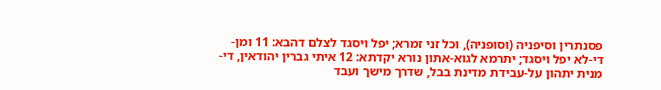פסנתרין וסיפניה (וסופניה), וכל זני זמרא; יפל ויסגד לצלם דהבא: 11 ומן-די-לא יפל ויסגד; יתרמא לגוא-אתון נורא יקדתא: 12 איתי גברין יהודאין, די-מנית יתהון על-עבידת מדינת בבל, שדרך מישך ועבד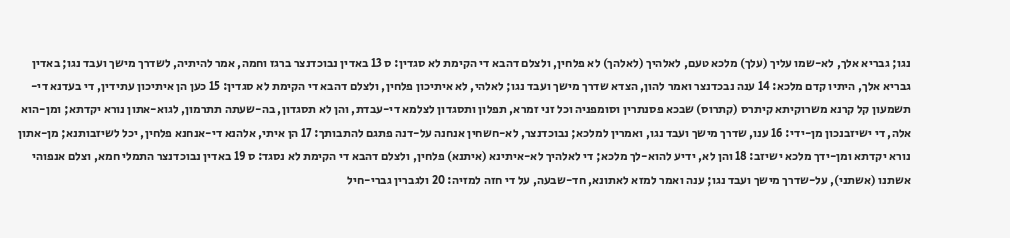נגו; גבריא אלך, לא-שמו עליך (עלך) מלכא טעם, לאלהיך (לאלהך) לא פלחין, ולצלם דהבא די הקימת לא סגדין: ס 13 באדין נבוכדנצר ברגז וחמה, אמר להיתיה, לשדרך מישך ועבד נגו; באדין גבריא אלך, היתיו קדם מלכא: 14 ענה נבכדנצר ואמר להון, הצדא שדרך מישך ועבד נגו; לאלהי, לא איתיכון פלחין, ולצלם דהבא די הקימת לא סגדין: 15 כען הן איתיכון עתידין, די בעדנא די-תשמעון קל קרנא משרוקיתא קיתרס (קתרוס) שבכא פסנתרין וסומפניה וכל זני זמרא, תפלון ותסגדון לצלמא די-עבדת, והן לא תסגדון, בה-שעתה תתרמון, לגוא-אתון נורא יקדתא; ומן-הוא אלה, די ישיזבנכון מן-ידי: 16 ענו, שדרך מישך ועבד נגו, ואמרין למלכא; נבוכדנצר, לא-חשחין אנחנה על-דנה פתגם להתבותך: 17 הן איתי, אלהנא די-אנחנא פלחין, יכל לשיזבותנא; מן-אתון נורא יקדתא ומן-ידך מלכא ישיזב: 18 והן לא, ידיע להוא-לך מלכא; די לאלהיך לא-איתינא (איתנא) פלחין, ולצלם דהבא די הקימת לא נסגד: ס 19 באדין נבוכדנצר התמלי חמא, וצלם אנפוהי אשתנו (אשתני), על-שדרך מישך ועבד נגו; ענה ואמר למזא לאתונא, חד-שבעה, על די חזה למזיה: 20 ולגברין גברי-חיל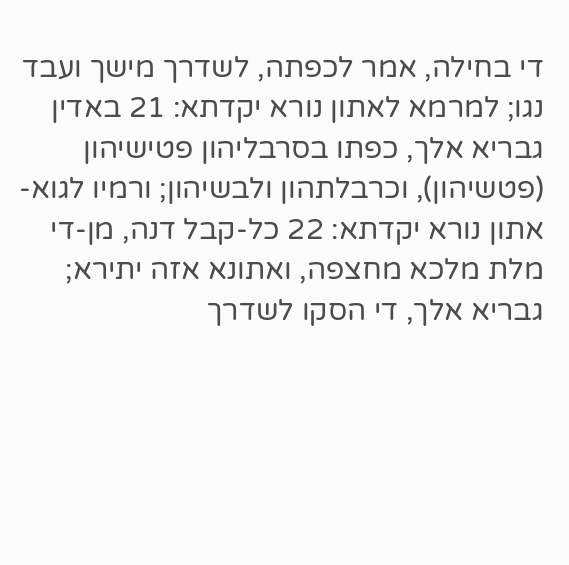די בחילה, אמר לכפתה, לשדרך מישך ועבד נגו; למרמא לאתון נורא יקדתא: 21 באדין גבריא אלך, כפתו בסרבליהון פטישיהון (פטשיהון), וכרבלתהון ולבשיהון; ורמיו לגוא-אתון נורא יקדתא: 22 כל-קבל דנה, מן-די מלת מלכא מחצפה, ואתונא אזה יתירא; גבריא אלך, די הסקו לשדרך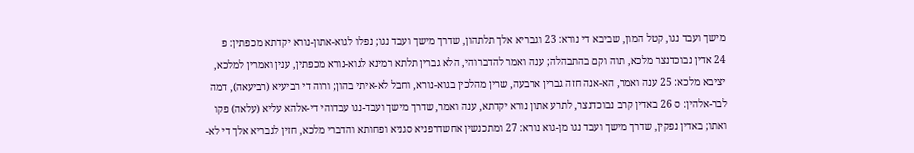מישך ועבד נגו, קטל המון, שביבא די נורא: 23 וגבריא אלך תלתהון, שדרך מישך ועבד נגו; נפלו לגוא-אתון-נורא יקדתא מכפתין: פ
24 אדין נבוכדנצר מלכא, תוה וקם בהתבהלה; ענה ואמר להדברוהי, הלא גברין תלתא רמינא לגוא-נורא מכפתין, ענין ואמרין למלכא, יציבא מלכא: 25 ענה ואמר, הא-אנה חזה גברין ארבעה, שרין מהלכין בגוא-נורא, וחבל לא-איתי בהון; ורוה די רביעיא (רביעאה), דמה לבר-אלהין: ס 26 באדין קרב נבוכדנצר, לתרע אתון נורא יקדתא, ענה ואמר, שדרך מישך ועבד-נגו עבדוהי די-אלהא עליא (עלאה) פקו ואתו; באדין נפקין, שדרך מישך ועבד נגו מן-גוא נורא: 27 ומתכנשין אחשדרפניא סגניא ופחותא והדברי מלכא, חזין לגבריא אלך די לא-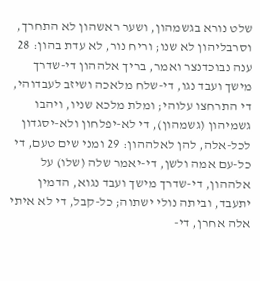שלט נורא בגשמהון, ושער ראשהון לא התחרך, וסרבליהון לא שנו; וריח נור, לא עדת בהון: 28 ענה נבוכדנצר ואמר, בריך אלההון די-שדרך מישך ועבד נגו, די-שלח מלאכה ושיזב לעבדוהי, די התרחצו עלוהי; ומלת מלכא שניו, ויהבו גשמיהון (גשמהון), די לא-יפלחון ולא-יסגדון לכל-אלה, להן לאלההון: 29 ומני שים טעם, די כל-עם אמה ולשן, די-יאמר שלה (שלו) על אלההון, די-שדרך מישך ועבד נגוא, הדמין יתעבד, וביתה נולי ישתוה; כל-קבל, די לא איתי אלה אחרן, די-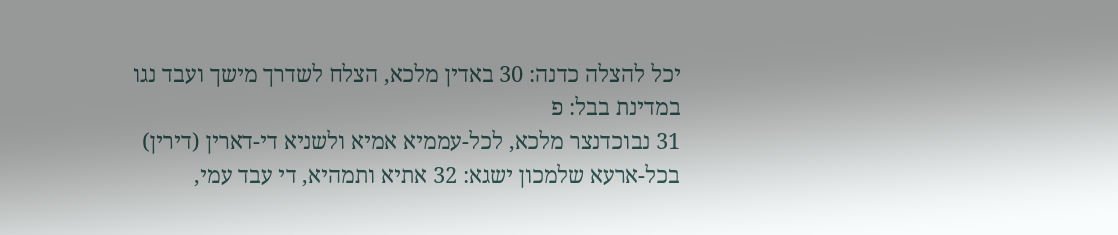יכל להצלה כדנה: 30 באדין מלכא, הצלח לשדרך מישך ועבד נגו במדינת בבל: פ
31 נבוכדנצר מלכא, לכל-עממיא אמיא ולשניא די-דארין (דירין) בכל-ארעא שלמכון ישגא: 32 אתיא ותמהיא, די עבד עמי,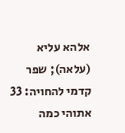אלהא עליא (עלאה); שפר קדמי להחויה: 33 אתוהי כמה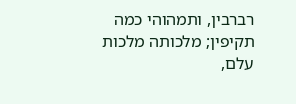רברבין, ותמהוהי כמה תקיפין; מלכותה מלכות עלם,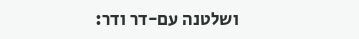ושלטנה עם-דר ודר: